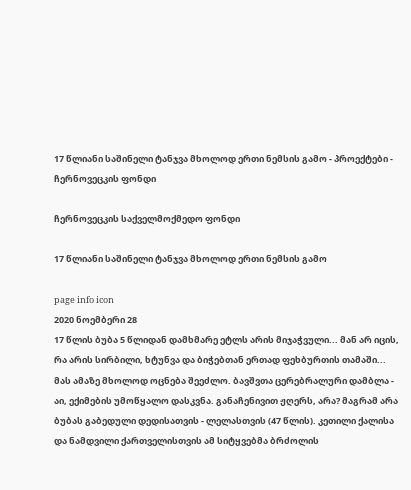17 წლიანი საშინელი ტანჯვა მხოლოდ ერთი ნემსის გამო - პროექტები - ჩერნოვეცკის ფონდი

ჩერნოვეცკის საქველმოქმედო ფონდი

17 წლიანი საშინელი ტანჯვა მხოლოდ ერთი ნემსის გამო

page info icon
2020 ნოემბერი 28
17 წლის ბუბა 5 წლიდან დამხმარე ეტლს არის მიჯაჭვული... მან არ იცის, რა არის სირბილი, ხტუნვა და ბიჭებთან ერთად ფეხბურთის თამაში... მას ამაზე მხოლოდ ოცნება შეეძლო. ბავშვთა ცერებრალური დამბლა - აი, ექიმების უმოწყალო დასკვნა. განაჩენივით ჟღერს, არა? მაგრამ არა ბუბას გაბედული დედისათვის - ლელასთვის (47 წლის). კეთილი ქალისა და ნამდვილი ქართველისთვის ამ სიტყვებმა ბრძოლის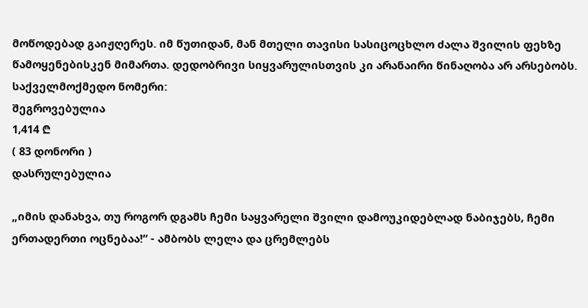მოწოდებად გაიჟღერეს. იმ წუთიდან, მან მთელი თავისი სასიცოცხლო ძალა შვილის ფეხზე წამოყენებისკენ მიმართა. დედობრივი სიყვარულისთვის კი არანაირი წინაღობა არ არსებობს.
საქველმოქმედო ნომერი:
შეგროვებულია
1,414 ₾
( 83 დონორი )
დასრულებულია

„იმის დანახვა, თუ როგორ დგამს ჩემი საყვარელი შვილი დამოუკიდებლად ნაბიჯებს, ჩემი ერთადერთი ოცნებაა!“ - ამბობს ლელა და ცრემლებს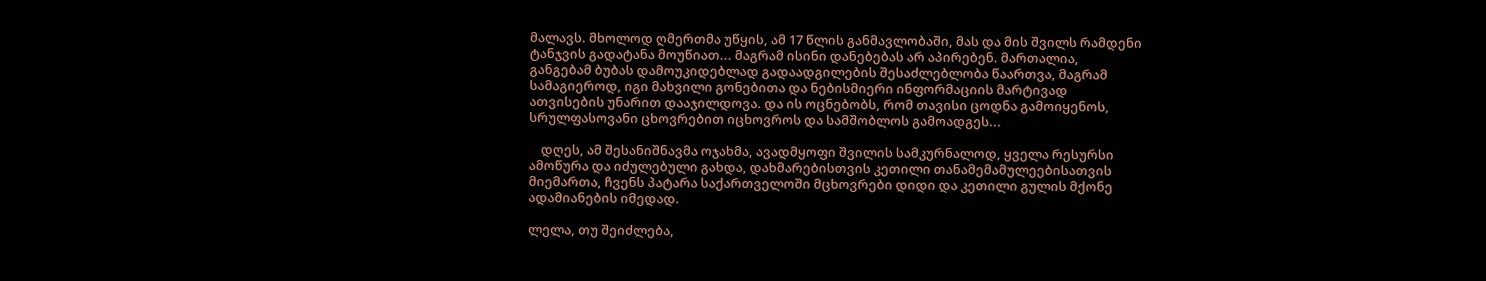მალავს. მხოლოდ ღმერთმა უწყის, ამ 17 წლის განმავლობაში, მას და მის შვილს რამდენი ტანჯვის გადატანა მოუწიათ... მაგრამ ისინი დანებებას არ აპირებენ. მართალია, განგებამ ბუბას დამოუკიდებლად გადაადგილების შესაძლებლობა წაართვა, მაგრამ სამაგიეროდ, იგი მახვილი გონებითა და ნებისმიერი ინფორმაციის მარტივად ათვისების უნარით დააჯილდოვა. და ის ოცნებობს, რომ თავისი ცოდნა გამოიყენოს, სრულფასოვანი ცხოვრებით იცხოვროს და სამშობლოს გამოადგეს...

    დღეს, ამ შესანიშნავმა ოჯახმა, ავადმყოფი შვილის სამკურნალოდ, ყველა რესურსი ამოწურა და იძულებული გახდა, დახმარებისთვის კეთილი თანამემამულეებისათვის მიემართა, ჩვენს პატარა საქართველოში მცხოვრები დიდი და კეთილი გულის მქონე ადამიანების იმედად.

ლელა, თუ შეიძლება,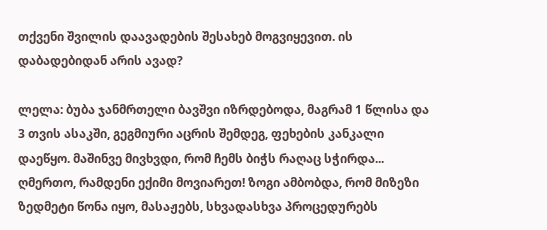თქვენი შვილის დაავადების შესახებ მოგვიყევით. ის დაბადებიდან არის ავად?

ლელა: ბუბა ჯანმრთელი ბავშვი იზრდებოდა, მაგრამ 1 წლისა და 3 თვის ასაკში, გეგმიური აცრის შემდეგ, ფეხების კანკალი დაეწყო. მაშინვე მივხვდი, რომ ჩემს ბიჭს რაღაც სჭირდა... ღმერთო, რამდენი ექიმი მოვიარეთ! ზოგი ამბობდა, რომ მიზეზი ზედმეტი წონა იყო, მასაჟებს, სხვადასხვა პროცედურებს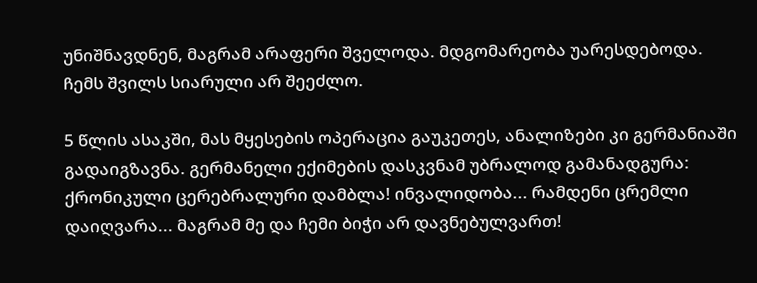უნიშნავდნენ, მაგრამ არაფერი შველოდა. მდგომარეობა უარესდებოდა. ჩემს შვილს სიარული არ შეეძლო.

5 წლის ასაკში, მას მყესების ოპერაცია გაუკეთეს, ანალიზები კი გერმანიაში გადაიგზავნა. გერმანელი ექიმების დასკვნამ უბრალოდ გამანადგურა: ქრონიკული ცერებრალური დამბლა! ინვალიდობა... რამდენი ცრემლი დაიღვარა... მაგრამ მე და ჩემი ბიჭი არ დავნებულვართ!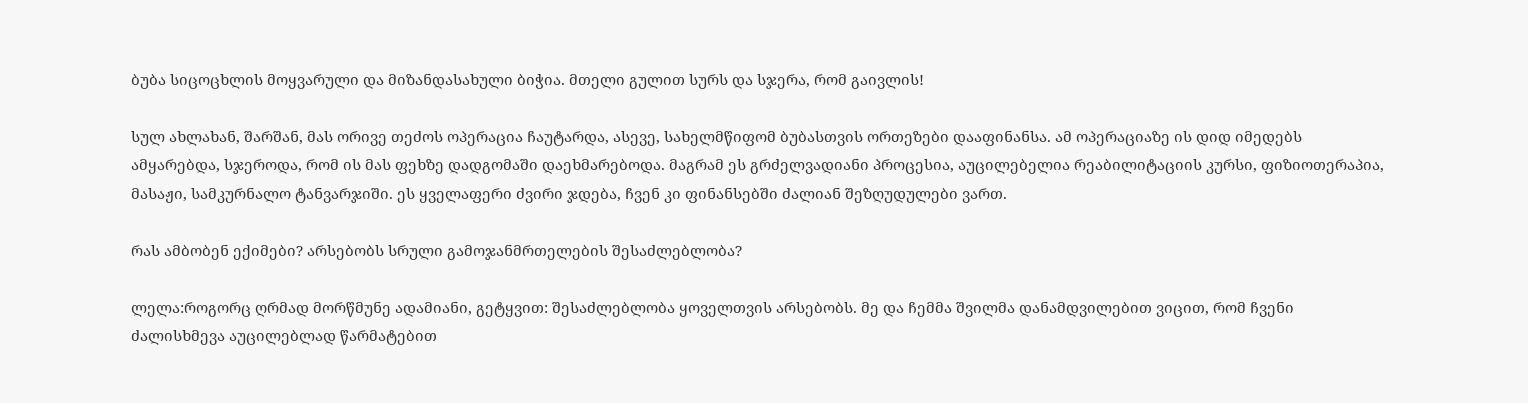ბუბა სიცოცხლის მოყვარული და მიზანდასახული ბიჭია. მთელი გულით სურს და სჯერა, რომ გაივლის!

სულ ახლახან, შარშან, მას ორივე თეძოს ოპერაცია ჩაუტარდა, ასევე, სახელმწიფომ ბუბასთვის ორთეზები დააფინანსა. ამ ოპერაციაზე ის დიდ იმედებს ამყარებდა, სჯეროდა, რომ ის მას ფეხზე დადგომაში დაეხმარებოდა. მაგრამ ეს გრძელვადიანი პროცესია, აუცილებელია რეაბილიტაციის კურსი, ფიზიოთერაპია, მასაჟი, სამკურნალო ტანვარჯიში. ეს ყველაფერი ძვირი ჯდება, ჩვენ კი ფინანსებში ძალიან შეზღუდულები ვართ.

რას ამბობენ ექიმები? არსებობს სრული გამოჯანმრთელების შესაძლებლობა?

ლელა:როგორც ღრმად მორწმუნე ადამიანი, გეტყვით: შესაძლებლობა ყოველთვის არსებობს. მე და ჩემმა შვილმა დანამდვილებით ვიცით, რომ ჩვენი ძალისხმევა აუცილებლად წარმატებით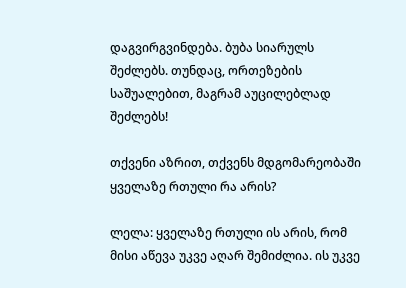დაგვირგვინდება. ბუბა სიარულს შეძლებს. თუნდაც, ორთეზების საშუალებით, მაგრამ აუცილებლად შეძლებს!

თქვენი აზრით, თქვენს მდგომარეობაში ყველაზე რთული რა არის?

ლელა: ყველაზე რთული ის არის, რომ მისი აწევა უკვე აღარ შემიძლია. ის უკვე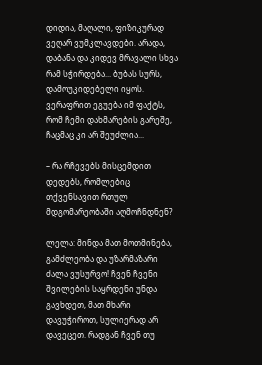დიდია, მაღალი, ფიზიკურად ვეღარ ვუმკლავდები. არადა, დაბანა და კიდევ მრავალი სხვა რამ სჭირდება... ბუბას სურს, დამოუკიდებელი იყოს. ვერაფრით ეგუება იმ ფაქტს, რომ ჩემი დახმარების გარეშე, ჩაცმაც კი არ შეუძლია...

– რა რჩევებს მისცემდით დედებს, რომლებიც თქვენსავით რთულ მდგომარეობაში აღმოჩნდნენ?

ლელა: მინდა მათ მოთმინება, გამძლეობა და უზარმაზარი ძალა ვუსურვო! ჩვენ ჩვენი შვილების საყრდენი უნდა გავხდეთ, მათ მხარი დავუჭიროთ, სულიერად არ დავეცეთ. რადგან ჩვენ თუ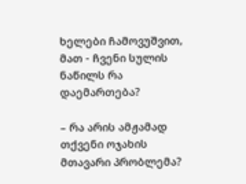ხელები ჩამოვუშვით, მათ - ჩვენი სულის ნაწილს რა დაემართება?

– რა არის ამჟამად თქვენი ოჯახის მთავარი პრობლემა?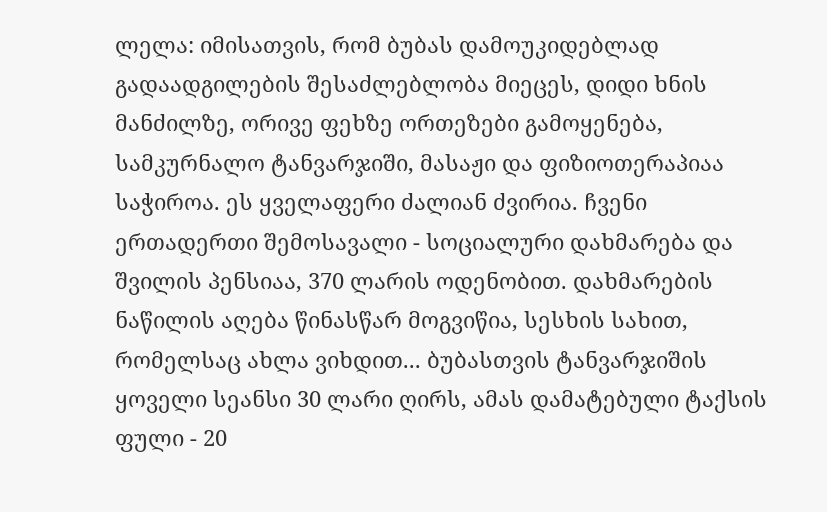ლელა: იმისათვის, რომ ბუბას დამოუკიდებლად გადაადგილების შესაძლებლობა მიეცეს, დიდი ხნის მანძილზე, ორივე ფეხზე ორთეზები გამოყენება, სამკურნალო ტანვარჯიში, მასაჟი და ფიზიოთერაპიაა საჭიროა. ეს ყველაფერი ძალიან ძვირია. ჩვენი ერთადერთი შემოსავალი - სოციალური დახმარება და შვილის პენსიაა, 370 ლარის ოდენობით. დახმარების ნაწილის აღება წინასწარ მოგვიწია, სესხის სახით, რომელსაც ახლა ვიხდით... ბუბასთვის ტანვარჯიშის ყოველი სეანსი 30 ლარი ღირს, ამას დამატებული ტაქსის ფული - 20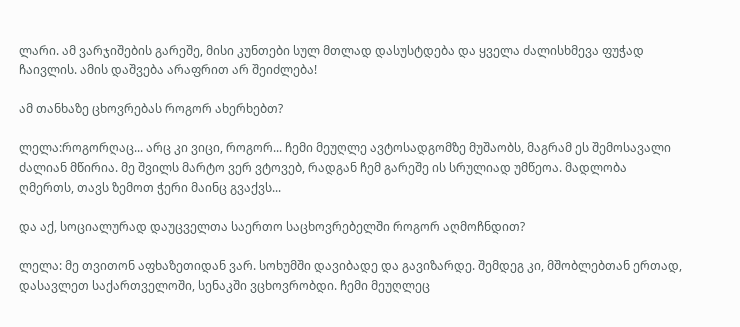ლარი. ამ ვარჯიშების გარეშე, მისი კუნთები სულ მთლად დასუსტდება და ყველა ძალისხმევა ფუჭად ჩაივლის. ამის დაშვება არაფრით არ შეიძლება!

ამ თანხაზე ცხოვრებას როგორ ახერხებთ?

ლელა:როგორღაც... არც კი ვიცი, როგორ... ჩემი მეუღლე ავტოსადგომზე მუშაობს, მაგრამ ეს შემოსავალი ძალიან მწირია. მე შვილს მარტო ვერ ვტოვებ, რადგან ჩემ გარეშე ის სრულიად უმწეოა. მადლობა ღმერთს, თავს ზემოთ ჭერი მაინც გვაქვს...

და აქ, სოციალურად დაუცველთა საერთო საცხოვრებელში როგორ აღმოჩნდით?

ლელა: მე თვითონ აფხაზეთიდან ვარ. სოხუმში დავიბადე და გავიზარდე. შემდეგ კი, მშობლებთან ერთად, დასავლეთ საქართველოში, სენაკში ვცხოვრობდი. ჩემი მეუღლეც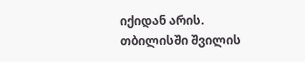იქიდან არის. თბილისში შვილის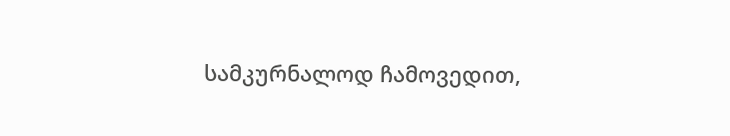სამკურნალოდ ჩამოვედით,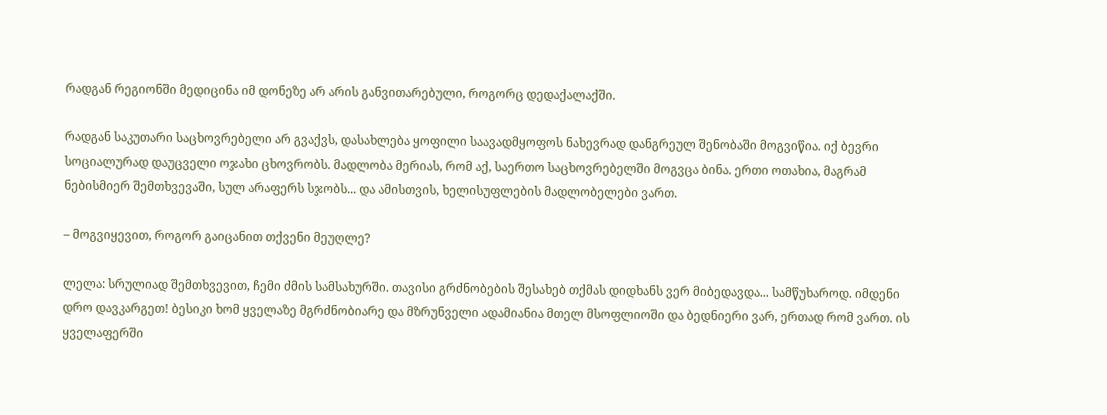რადგან რეგიონში მედიცინა იმ დონეზე არ არის განვითარებული, როგორც დედაქალაქში.

რადგან საკუთარი საცხოვრებელი არ გვაქვს, დასახლება ყოფილი საავადმყოფოს ნახევრად დანგრეულ შენობაში მოგვიწია. იქ ბევრი სოციალურად დაუცველი ოჯახი ცხოვრობს. მადლობა მერიას, რომ აქ, საერთო საცხოვრებელში მოგვცა ბინა. ერთი ოთახია, მაგრამ ნებისმიერ შემთხვევაში, სულ არაფერს სჯობს... და ამისთვის, ხელისუფლების მადლობელები ვართ.

– მოგვიყევით, როგორ გაიცანით თქვენი მეუღლე?

ლელა: სრულიად შემთხვევით, ჩემი ძმის სამსახურში. თავისი გრძნობების შესახებ თქმას დიდხანს ვერ მიბედავდა... სამწუხაროდ. იმდენი დრო დავკარგეთ! ბესიკი ხომ ყველაზე მგრძნობიარე და მზრუნველი ადამიანია მთელ მსოფლიოში და ბედნიერი ვარ, ერთად რომ ვართ. ის ყველაფერში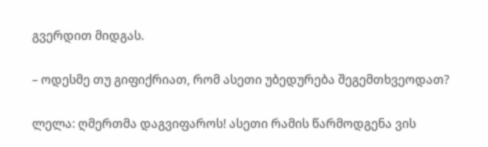გვერდით მიდგას.

– ოდესმე თუ გიფიქრიათ, რომ ასეთი უბედურება შეგემთხვეოდათ?

ლელა: ღმერთმა დაგვიფაროს! ასეთი რამის წარმოდგენა ვის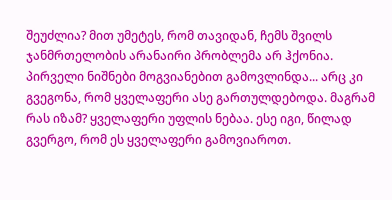შეუძლია? მით უმეტეს, რომ თავიდან, ჩემს შვილს ჯანმრთელობის არანაირი პრობლემა არ ჰქონია. პირველი ნიშნები მოგვიანებით გამოვლინდა... არც კი გვეგონა, რომ ყველაფერი ასე გართულდებოდა. მაგრამ რას იზამ? ყველაფერი უფლის ნებაა. ესე იგი, წილად გვერგო, რომ ეს ყველაფერი გამოვიაროთ.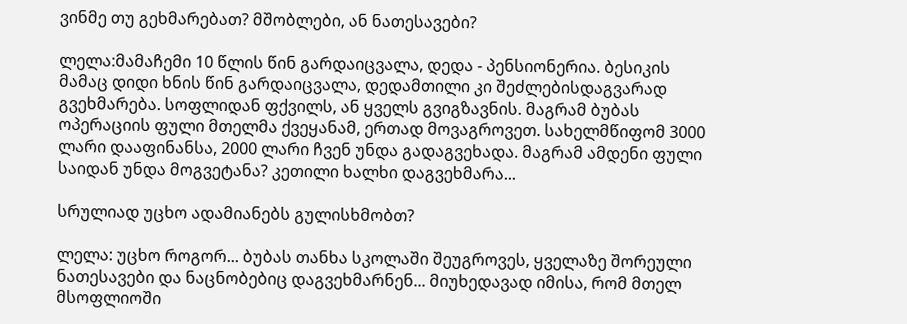ვინმე თუ გეხმარებათ? მშობლები, ან ნათესავები?

ლელა:მამაჩემი 10 წლის წინ გარდაიცვალა, დედა - პენსიონერია. ბესიკის მამაც დიდი ხნის წინ გარდაიცვალა, დედამთილი კი შეძლებისდაგვარად გვეხმარება. სოფლიდან ფქვილს, ან ყველს გვიგზავნის. მაგრამ ბუბას ოპერაციის ფული მთელმა ქვეყანამ, ერთად მოვაგროვეთ. სახელმწიფომ 3000 ლარი დააფინანსა, 2000 ლარი ჩვენ უნდა გადაგვეხადა. მაგრამ ამდენი ფული საიდან უნდა მოგვეტანა? კეთილი ხალხი დაგვეხმარა...

სრულიად უცხო ადამიანებს გულისხმობთ?

ლელა: უცხო როგორ... ბუბას თანხა სკოლაში შეუგროვეს, ყველაზე შორეული ნათესავები და ნაცნობებიც დაგვეხმარნენ... მიუხედავად იმისა, რომ მთელ მსოფლიოში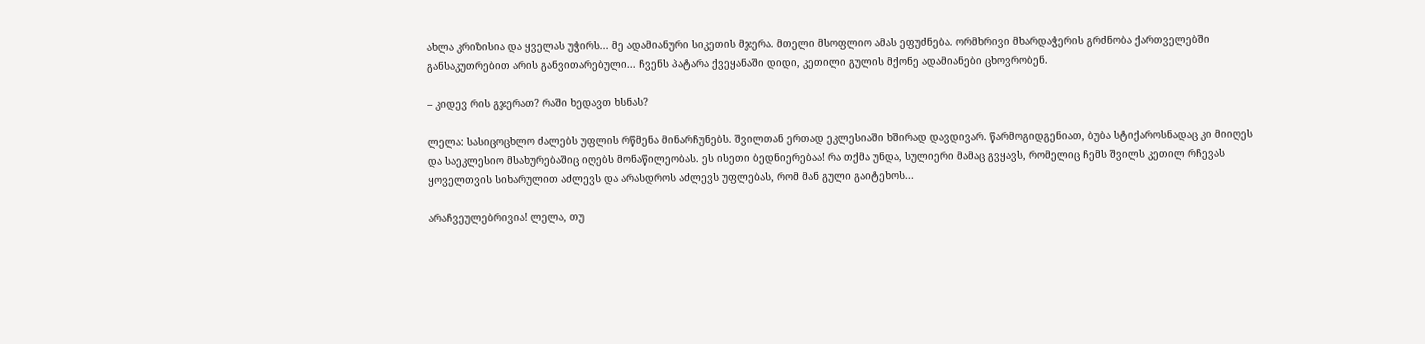ახლა კრიზისია და ყველას უჭირს... მე ადამიანური სიკეთის მჯერა. მთელი მსოფლიო ამას ეფუძნება. ორმხრივი მხარდაჭერის გრძნობა ქართველებში განსაკუთრებით არის განვითარებული... ჩვენს პატარა ქვეყანაში დიდი, კეთილი გულის მქონე ადამიანები ცხოვრობენ.

– კიდევ რის გჯერათ? რაში ხედავთ ხსნას?

ლელა: სასიცოცხლო ძალებს უფლის რწმენა მინარჩუნებს. შვილთან ერთად ეკლესიაში ხშირად დავდივარ. წარმოგიდგენიათ, ბუბა სტიქაროსნადაც კი მიიღეს და საეკლესიო მსახურებაშიც იღებს მონაწილეობას. ეს ისეთი ბედნიერებაა! რა თქმა უნდა, სულიერი მამაც გვყავს, რომელიც ჩემს შვილს კეთილ რჩევას ყოველთვის სიხარულით აძლევს და არასდროს აძლევს უფლებას, რომ მან გული გაიტეხოს...

არაჩვეულებრივია! ლელა, თუ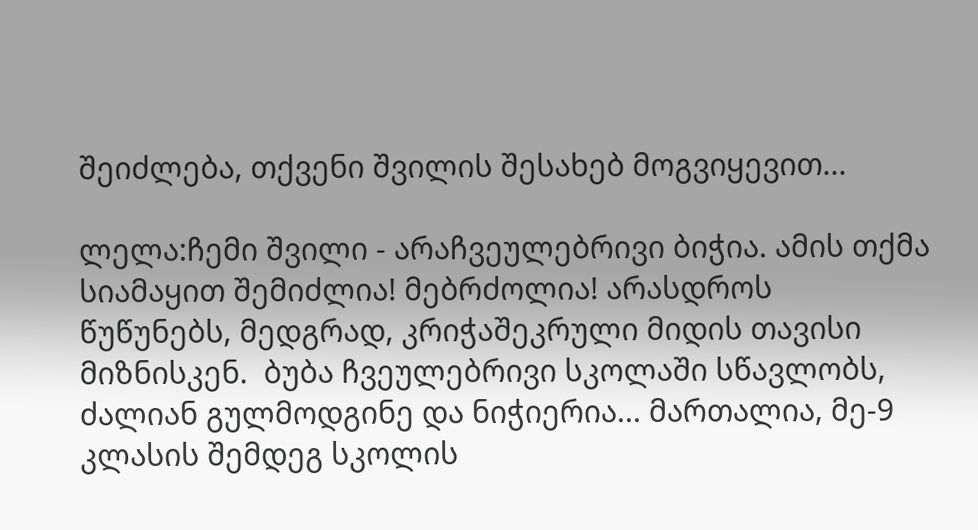შეიძლება, თქვენი შვილის შესახებ მოგვიყევით...

ლელა:ჩემი შვილი - არაჩვეულებრივი ბიჭია. ამის თქმა სიამაყით შემიძლია! მებრძოლია! არასდროს წუწუნებს, მედგრად, კრიჭაშეკრული მიდის თავისი მიზნისკენ.  ბუბა ჩვეულებრივი სკოლაში სწავლობს, ძალიან გულმოდგინე და ნიჭიერია... მართალია, მე-9 კლასის შემდეგ სკოლის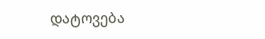დატოვება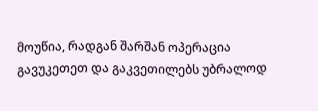მოუწია, რადგან შარშან ოპერაცია გავუკეთეთ და გაკვეთილებს უბრალოდ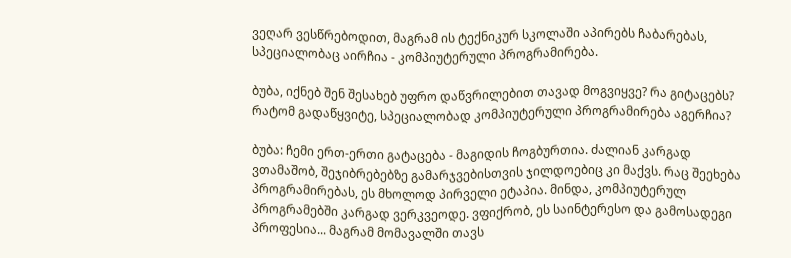ვეღარ ვესწრებოდით, მაგრამ ის ტექნიკურ სკოლაში აპირებს ჩაბარებას, სპეციალობაც აირჩია - კომპიუტერული პროგრამირება.

ბუბა, იქნებ შენ შესახებ უფრო დაწვრილებით თავად მოგვიყვე? რა გიტაცებს? რატომ გადაწყვიტე, სპეციალობად კომპიუტერული პროგრამირება აგერჩია?

ბუბა: ჩემი ერთ-ერთი გატაცება - მაგიდის ჩოგბურთია. ძალიან კარგად ვთამაშობ, შეჯიბრებებზე გამარჯვებისთვის ჯილდოებიც კი მაქვს. რაც შეეხება პროგრამირებას, ეს მხოლოდ პირველი ეტაპია. მინდა, კომპიუტერულ პროგრამებში კარგად ვერკვეოდე. ვფიქრობ, ეს საინტერესო და გამოსადეგი პროფესია... მაგრამ მომავალში თავს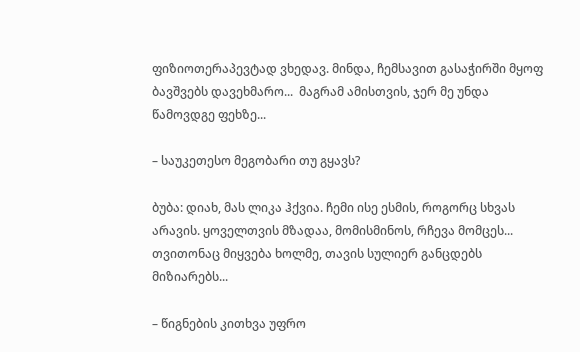ფიზიოთერაპევტად ვხედავ. მინდა, ჩემსავით გასაჭირში მყოფ ბავშვებს დავეხმარო...  მაგრამ ამისთვის, ჯერ მე უნდა წამოვდგე ფეხზე...

– საუკეთესო მეგობარი თუ გყავს?

ბუბა: დიახ, მას ლიკა ჰქვია. ჩემი ისე ესმის, როგორც სხვას არავის. ყოველთვის მზადაა, მომისმინოს, რჩევა მომცეს... თვითონაც მიყვება ხოლმე, თავის სულიერ განცდებს მიზიარებს...

– წიგნების კითხვა უფრო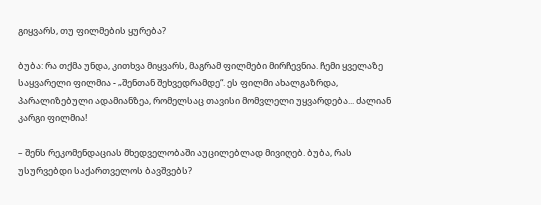გიყვარს, თუ ფილმების ყურება?

ბუბა: რა თქმა უნდა, კითხვა მიყვარს, მაგრამ ფილმები მირჩევნია. ჩემი ყველაზე საყვარელი ფილმია - „შენთან შეხვედრამდე“. ეს ფილმი ახალგაზრდა, პარალიზებული ადამიანზეა, რომელსაც თავისი მომვლელი უყვარდება... ძალიან კარგი ფილმია!

– შენს რეკომენდაციას მხედველობაში აუცილებლად მივიღებ. ბუბა, რას უსურვებდი საქართველოს ბავშვებს?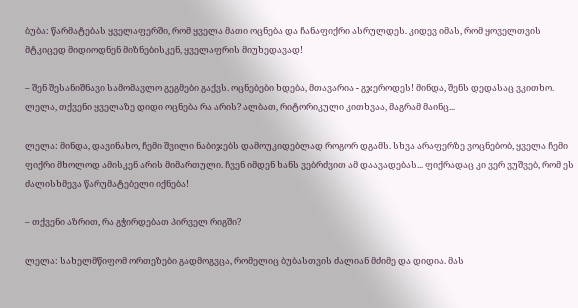ბუბა: წარმატებას ყველაფერში, რომ ყველა მათი ოცნება და ჩანაფიქრი ასრულდეს. კიდევ იმას, რომ ყოველთვის მტკიცედ მიდიოდნენ მიზნებისკენ, ყველაფრის მიუხედავად!

– შენ შესანიშნავი სამომავლო გეგმები გაქვს. ოცნებები ხდება, მთავარია - გჯეროდეს! მინდა, შენს დედასაც ვკითხო. ლელა, თქვენი ყველაზე დიდი ოცნება რა არის? ალბათ, რიტორიკული კითხვაა, მაგრამ მაინც...

ლელა: მინდა, დავინახო, ჩემი შვილი ნაბიჯებს დამოუკიდებლად როგორ დგამს. სხვა არაფერზე ვოცნებობ, ყველა ჩემი ფიქრი მხოლოდ ამისკენ არის მიმართული. ჩვენ იმდენ ხანს ვებრძვით ამ დაავადებას... ფიქრადაც კი ვერ ვუშვებ, რომ ეს ძალისხმევა წარუმატებელი იქნება!

– თქვენი აზრით, რა გჭირდებათ პირველ რიგში?

ლელა: სახელმწიფომ ორთეზები გადმოგვცა, რომელიც ბუბასთვის ძალიან მძიმე და დიდია. მას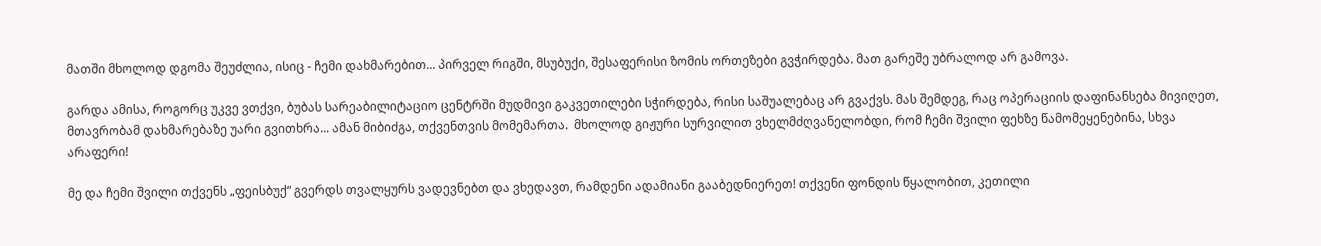მათში მხოლოდ დგომა შეუძლია, ისიც - ჩემი დახმარებით... პირველ რიგში, მსუბუქი, შესაფერისი ზომის ორთეზები გვჭირდება. მათ გარეშე უბრალოდ არ გამოვა.

გარდა ამისა, როგორც უკვე ვთქვი, ბუბას სარეაბილიტაციო ცენტრში მუდმივი გაკვეთილები სჭირდება, რისი საშუალებაც არ გვაქვს. მას შემდეგ, რაც ოპერაციის დაფინანსება მივიღეთ, მთავრობამ დახმარებაზე უარი გვითხრა... ამან მიბიძგა, თქვენთვის მომემართა.  მხოლოდ გიჟური სურვილით ვხელმძღვანელობდი, რომ ჩემი შვილი ფეხზე წამომეყენებინა, სხვა არაფერი!

მე და ჩემი შვილი თქვენს „ფეისბუქ“ გვერდს თვალყურს ვადევნებთ და ვხედავთ, რამდენი ადამიანი გააბედნიერეთ! თქვენი ფონდის წყალობით, კეთილი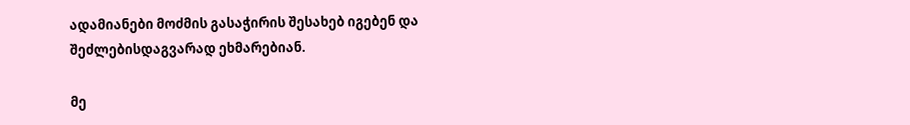ადამიანები მოძმის გასაჭირის შესახებ იგებენ და შეძლებისდაგვარად ეხმარებიან.

მე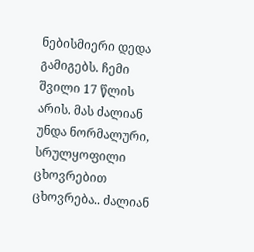ნებისმიერი დედა გამიგებს. ჩემი შვილი 17 წლის არის. მას ძალიან უნდა ნორმალური, სრულყოფილი ცხოვრებით ცხოვრება.. ძალიან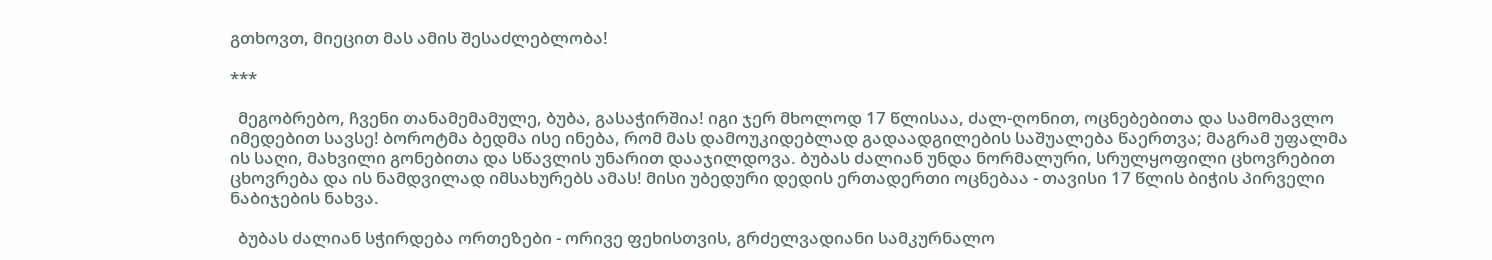გთხოვთ, მიეცით მას ამის შესაძლებლობა!

***

  მეგობრებო, ჩვენი თანამემამულე, ბუბა, გასაჭირშია! იგი ჯერ მხოლოდ 17 წლისაა, ძალ-ღონით, ოცნებებითა და სამომავლო იმედებით სავსე! ბოროტმა ბედმა ისე ინება, რომ მას დამოუკიდებლად გადაადგილების საშუალება წაერთვა; მაგრამ უფალმა ის საღი, მახვილი გონებითა და სწავლის უნარით დააჯილდოვა. ბუბას ძალიან უნდა ნორმალური, სრულყოფილი ცხოვრებით ცხოვრება და ის ნამდვილად იმსახურებს ამას! მისი უბედური დედის ერთადერთი ოცნებაა - თავისი 17 წლის ბიჭის პირველი ნაბიჯების ნახვა.

  ბუბას ძალიან სჭირდება ორთეზები - ორივე ფეხისთვის, გრძელვადიანი სამკურნალო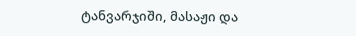ტანვარჯიში, მასაჟი და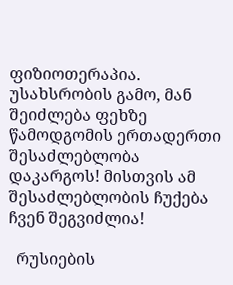ფიზიოთერაპია. უსახსრობის გამო, მან შეიძლება ფეხზე წამოდგომის ერთადერთი შესაძლებლობა დაკარგოს! მისთვის ამ შესაძლებლობის ჩუქება ჩვენ შეგვიძლია!

  რუსიების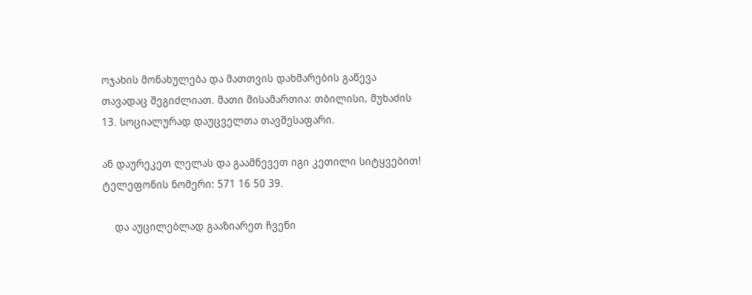ოჯახის მონახულება და მათთვის დახმარების გაწევა თავადაც შეგიძლიათ. მათი მისამართია: თბილისი, მუხაძის 13. სოციალურად დაუცველთა თავშესაფარი.

ან დაურეკეთ ლელას და გაამნევეთ იგი კეთილი სიტყვებით! ტელეფონის ნომერი: 571 16 50 39.

    და აუცილებლად გააზიარეთ ჩვენი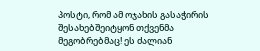პოსტი, რომ ამ ოჯახის გასაჭირის შესახებშეიტყონ თქვენმა მეგობრებმაც! ეს ძალიან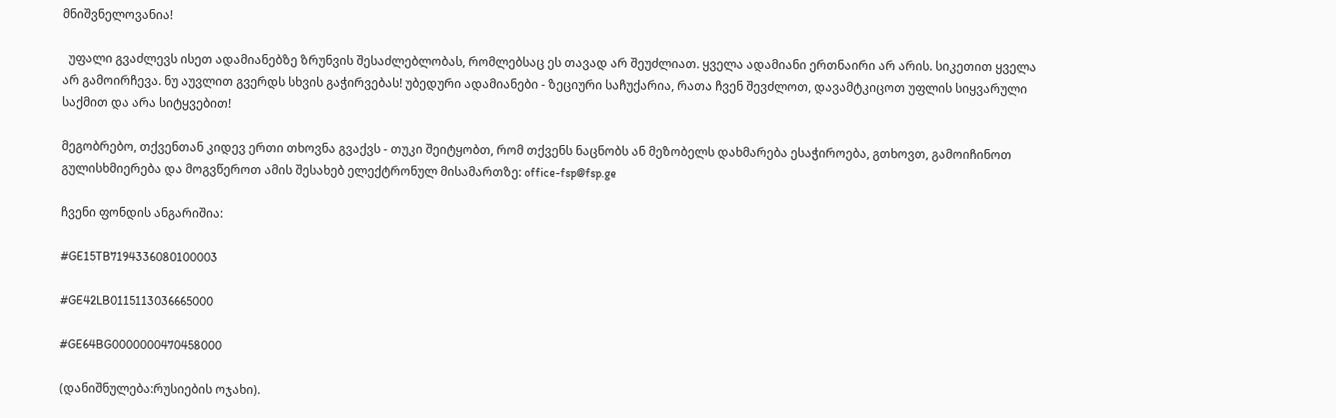მნიშვნელოვანია!

  უფალი გვაძლევს ისეთ ადამიანებზე ზრუნვის შესაძლებლობას, რომლებსაც ეს თავად არ შეუძლიათ. ყველა ადამიანი ერთნაირი არ არის. სიკეთით ყველა არ გამოირჩევა. ნუ აუვლით გვერდს სხვის გაჭირვებას! უბედური ადამიანები - ზეციური საჩუქარია, რათა ჩვენ შევძლოთ, დავამტკიცოთ უფლის სიყვარული საქმით და არა სიტყვებით!

მეგობრებო, თქვენთან კიდევ ერთი თხოვნა გვაქვს - თუკი შეიტყობთ, რომ თქვენს ნაცნობს ან მეზობელს დახმარება ესაჭიროება, გთხოვთ, გამოიჩინოთ გულისხმიერება და მოგვწეროთ ამის შესახებ ელექტრონულ მისამართზე: office-fsp@fsp.ge

ჩვენი ფონდის ანგარიშია:

#GE15TB7194336080100003

#GE42LB0115113036665000

#GE64BG0000000470458000

(დანიშნულება:რუსიების ოჯახი).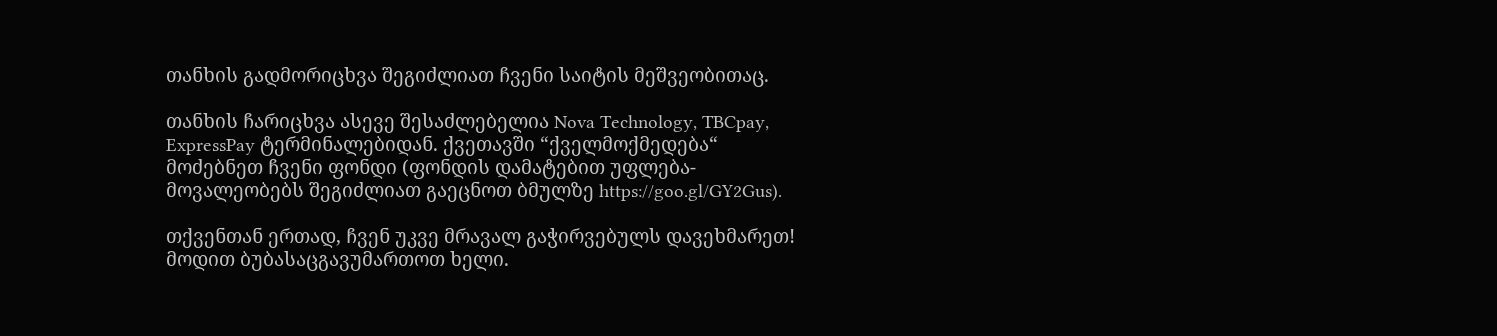თანხის გადმორიცხვა შეგიძლიათ ჩვენი საიტის მეშვეობითაც.

თანხის ჩარიცხვა ასევე შესაძლებელია Nova Technology, TBCpay, ExpressPay ტერმინალებიდან. ქვეთავში “ქველმოქმედება“ მოძებნეთ ჩვენი ფონდი (ფონდის დამატებით უფლება-მოვალეობებს შეგიძლიათ გაეცნოთ ბმულზე https://goo.gl/GY2Gus).

თქვენთან ერთად, ჩვენ უკვე მრავალ გაჭირვებულს დავეხმარეთ! მოდით ბუბასაცგავუმართოთ ხელი.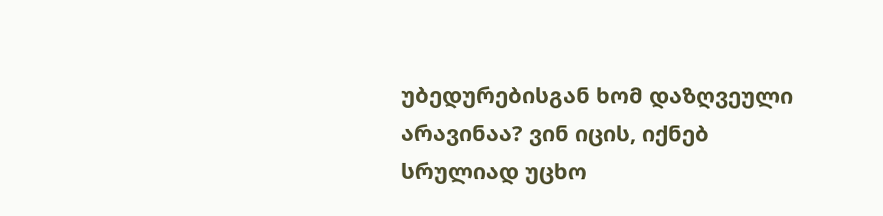უბედურებისგან ხომ დაზღვეული არავინაა? ვინ იცის, იქნებ სრულიად უცხო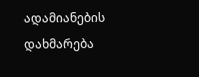ადამიანების დახმარება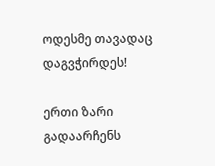ოდესმე თავადაც დაგვჭირდეს!

ერთი ზარი გადაარჩენს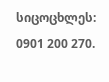სიცოცხლეს: 0901 200 270.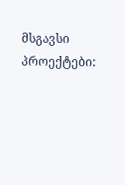მსგავსი პროექტები: